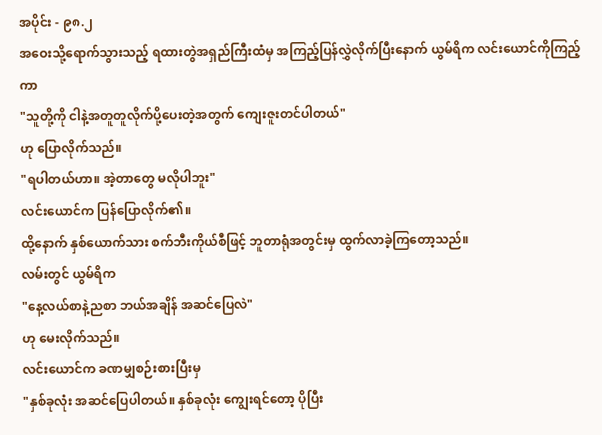အပိုင်း - ၉၈.၂
အဝေးသို့ရောက်သွားသည့် ရထားတွဲအရှည်ကြီးထံမှ အကြည့်ပြန်လွှဲလိုက်ပြီးနောက် ယွမ်ရိက လင်းယောင်ကိုကြည့်ကာ
"သူတို့ကို ငါနဲ့အတူတူလိုက်ပို့ပေးတဲ့အတွက် ကျေးဇူးတင်ပါတယ်"
ဟု ပြောလိုက်သည်။
"ရပါတယ်ဟာ။ အဲ့တာတွေ မလိုပါဘူး"
လင်းယောင်က ပြန်ပြောလိုက်၏။
ထို့နောက် နှစ်ယောက်သား စက်ဘီးကိုယ်စီဖြင့် ဘူတာရုံအတွင်းမှ ထွက်လာခဲ့ကြတော့သည်။
လမ်းတွင် ယွမ်ရိက
"နေ့လယ်စာနဲ့ညစာ ဘယ်အချိန် အဆင်ပြေလဲ"
ဟု မေးလိုက်သည်။
လင်းယောင်က ခဏမျှစဉ်းစားပြီးမှ
"နှစ်ခုလုံး အဆင်ပြေပါတယ်။ နှစ်ခုလုံး ကျွေးရင်တော့ ပိုပြီး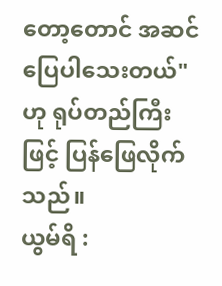တော့တောင် အဆင်ပြေပါသေးတယ်"
ဟု ရုပ်တည်ကြီးဖြင့် ပြန်ဖြေလိုက်သည်။
ယွမ်ရိ :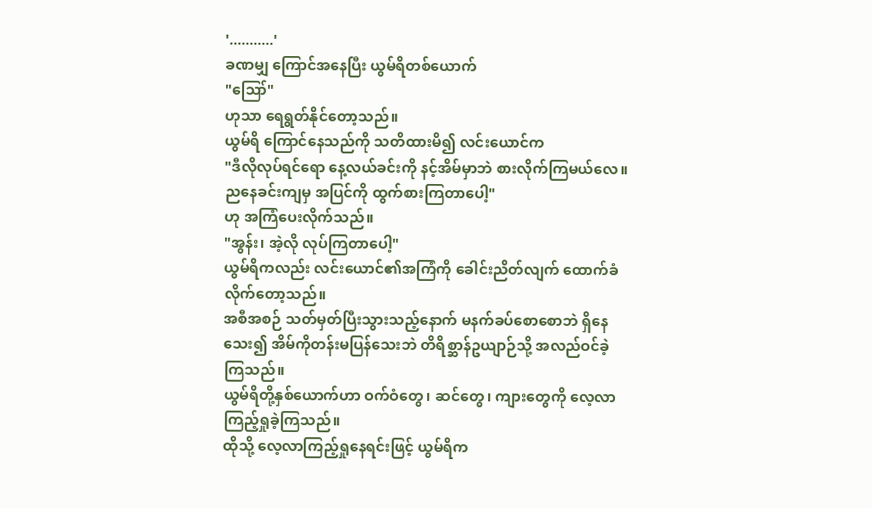'...........'
ခဏမျှ ကြောင်အနေပြီး ယွမ်ရိတစ်ယောက်
"ဪ"
ဟုသာ ရေရွတ်နိုင်တော့သည်။
ယွမ်ရိ ကြောင်နေသည်ကို သတိထားမိ၍ လင်းယောင်က
"ဒီလိုလုပ်ရင်ရော နေ့လယ်ခင်းကို နင့်အိမ်မှာဘဲ စားလိုက်ကြမယ်လေ။ ညနေခင်းကျမှ အပြင်ကို ထွက်စားကြတာပေါ့"
ဟု အကြံပေးလိုက်သည်။
"အွန်း၊ အဲ့လို လုပ်ကြတာပေါ့"
ယွမ်ရိကလည်း လင်းယောင်၏အကြံကို ခေါင်းညိတ်လျက် ထောက်ခံလိုက်တော့သည်။
အစီအစဉ် သတ်မှတ်ပြီးသွားသည့်နောက် မနက်ခပ်စောစောဘဲ ရှိနေသေး၍ အိမ်ကိုတန်းမပြန်သေးဘဲ တိရိစ္ဆာန်ဥယျာဉ်သို့ အလည်ဝင်ခဲ့ကြသည်။
ယွမ်ရိတို့နှစ်ယောက်ဟာ ဝက်ဝံတွေ၊ ဆင်တွေ၊ ကျားတွေကို လေ့လာကြည့်ရှုခဲ့ကြသည်။
ထိုသို့ လေ့လာကြည့်ရှုနေရင်းဖြင့် ယွမ်ရိက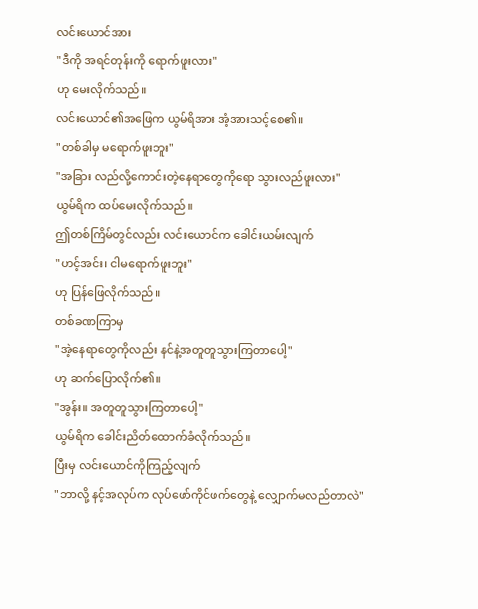လင်းယောင်အား
"ဒီကို အရင်တုန်းကို ရောက်ဖူးလား"
ဟု မေးလိုက်သည်။
လင်းယောင်၏အဖြေက ယွမ်ရိအား အံ့အားသင့်စေ၏။
"တစ်ခါမှ မရောက်ဖူးဘူး"
"အခြား လည်လို့ကောင်းတဲ့နေရာတွေကိုရော သွားလည်ဖူးလား"
ယွမ်ရိက ထပ်မေးလိုက်သည်။
ဤတစ်ကြိမ်တွင်လည်း လင်းယောင်က ခေါင်းယမ်းလျက်
"ဟင့်အင်း၊ ငါမရောက်ဖူးဘူး"
ဟု ပြန်ဖြေလိုက်သည်။
တစ်ခဏကြာမှ
"အဲ့နေရာတွေကိုလည်း နင်နဲ့အတူတူသွားကြတာပေါ့"
ဟု ဆက်ပြောလိုက်၏။
"အွန်း။ အတူတူသွားကြတာပေါ့"
ယွမ်ရိက ခေါင်းညိတ်ထောက်ခံလိုက်သည်။
ပြီးမှ လင်းယောင်ကိုကြည့်လျက်
"ဘာလို့ နင့်အလုပ်က လုပ်ဖော်ကိုင်ဖက်တွေနဲ့ လျှောက်မလည်တာလဲ"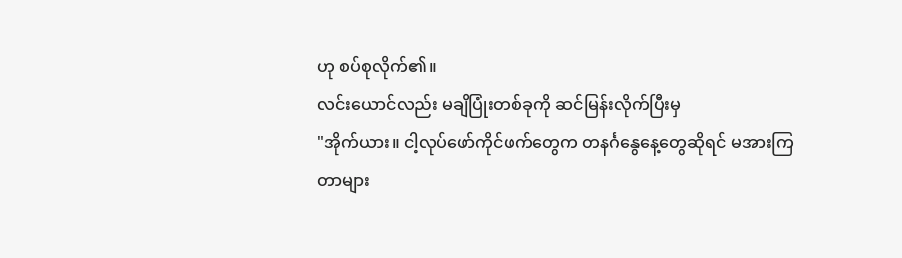ဟု စပ်စုလိုက်၏။
လင်းယောင်လည်း မချိပြုံးတစ်ခုကို ဆင်မြန်းလိုက်ပြီးမှ
"အိုက်ယား။ ငါ့လုပ်ဖော်ကိုင်ဖက်တွေက တနင်္ဂနွေနေ့တွေဆိုရင် မအားကြတာများ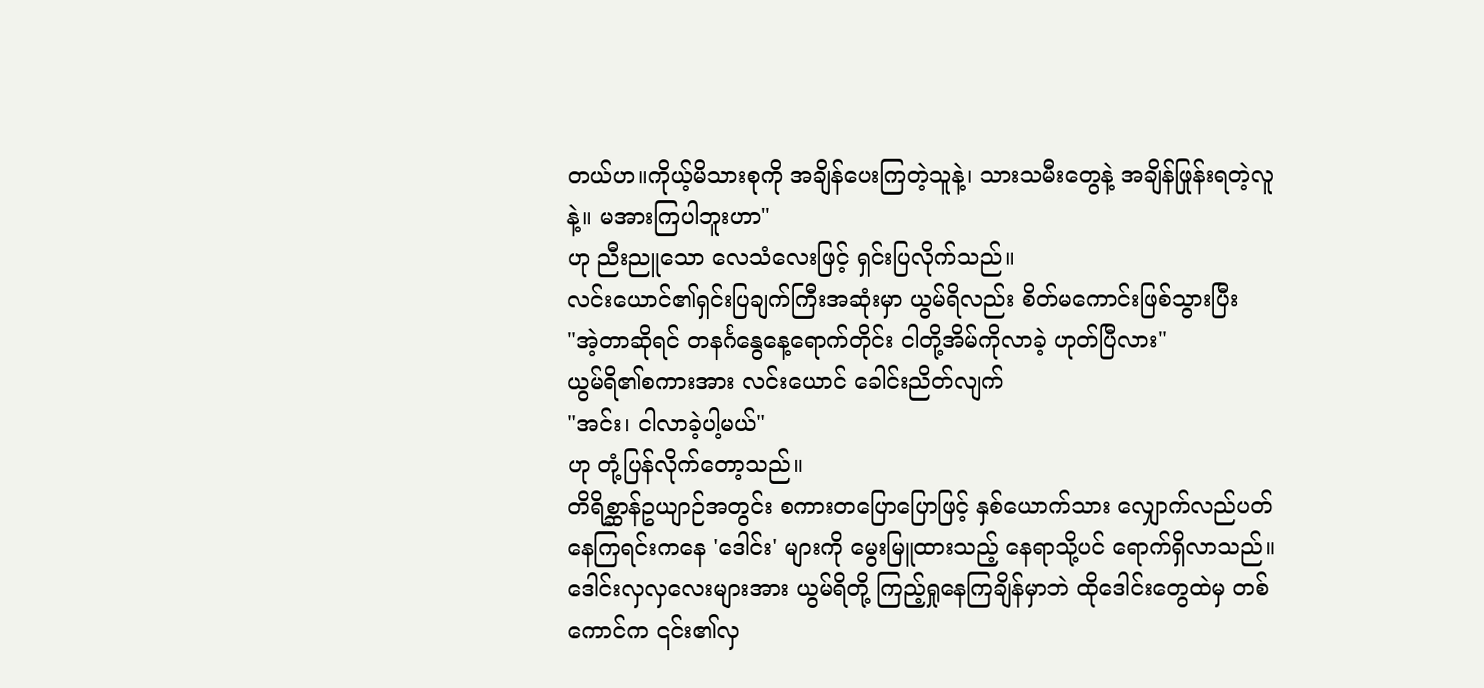တယ်ဟ။ကိုယ့်မိသားစုကို အချိန်ပေးကြတဲ့သူနဲ့၊ သားသမီးတွေနဲ့ အချိန်ဖြုန်းရတဲ့လူနဲ့။ မအားကြပါဘူးဟာ"
ဟု ညီးညူသော လေသံလေးဖြင့် ရှင်းပြလိုက်သည်။
လင်းယောင်၏ရှင်းပြချက်ကြီးအဆုံးမှာ ယွမ်ရိလည်း စိတ်မကောင်းဖြစ်သွားပြီး
"အဲ့တာဆိုရင် တနင်္ဂနွေနေ့ရောက်တိုင်း ငါတို့အိမ်ကိုလာခဲ့ ဟုတ်ပြီလား"
ယွမ်ရိ၏စကားအား လင်းယောင် ခေါင်းညိတ်လျက်
"အင်း၊ ငါလာခဲ့ပါ့မယ်"
ဟု တုံ့ပြန်လိုက်တော့သည်။
တိရိစ္ဆာန်ဥယျာဉ်အတွင်း စကားတပြောပြောဖြင့် နှစ်ယောက်သား လျှောက်လည်ပတ်နေကြရင်းကနေ 'ဒေါင်း' များကို မွေးမြူထားသည့် နေရာသို့ပင် ရောက်ရှိလာသည်။
ဒေါင်းလှလှလေးများအား ယွမ်ရိတို့ ကြည့်ရှုနေကြချိန်မှာဘဲ ထိုဒေါင်းတွေထဲမှ တစ်ကောင်က ၎င်း၏လှ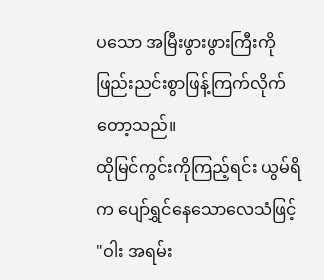ပသော အမြီးဖွားဖွားကြီးကို ဖြည်းညင်းစွာဖြန့်ကြက်လိုက်တော့သည်။
ထိုမြင်ကွင်းကိုကြည့်ရင်း ယွမ်ရိက ပျော်ရွှင်နေသောလေသံဖြင့်
"ဝါး အရမ်း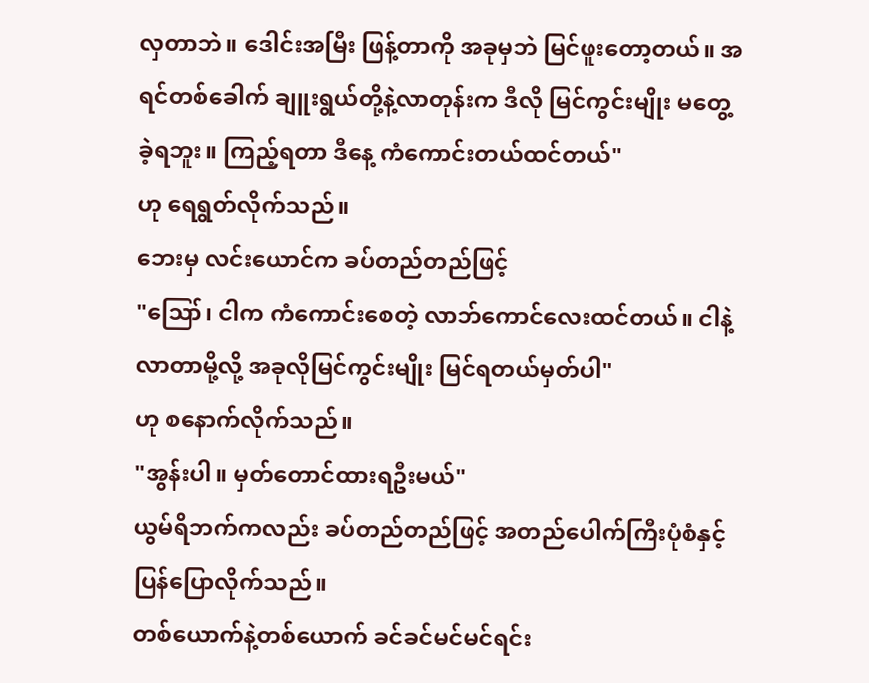လှတာဘဲ။ ဒေါင်းအမြီး ဖြန့်တာကို အခုမှဘဲ မြင်ဖူးတော့တယ်။ အရင်တစ်ခေါက် ချူးရွယ်တို့နဲ့လာတုန်းက ဒီလို မြင်ကွင်းမျိုး မတွေ့ခဲ့ရဘူး။ ကြည့်ရတာ ဒီနေ့ ကံကောင်းတယ်ထင်တယ်"
ဟု ရေရွတ်လိုက်သည်။
ဘေးမှ လင်းယောင်က ခပ်တည်တည်ဖြင့်
"ဪ၊ ငါက ကံကောင်းစေတဲ့ လာဘ်ကောင်လေးထင်တယ်။ ငါနဲ့လာတာမို့လို့ အခုလိုမြင်ကွင်းမျိုး မြင်ရတယ်မှတ်ပါ"
ဟု စနောက်လိုက်သည်။
"အွန်းပါ။ မှတ်တောင်ထားရဦးမယ်"
ယွမ်ရိဘက်ကလည်း ခပ်တည်တည်ဖြင့် အတည်ပေါက်ကြီးပုံစံနှင့် ပြန်ပြောလိုက်သည်။
တစ်ယောက်နဲ့တစ်ယောက် ခင်ခင်မင်မင်ရင်း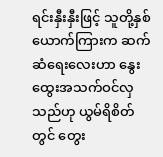ရင်းနှီးနှီးဖြင့် သူတို့နှစ်ယောက်ကြားက ဆက်ဆံရေးလေးဟာ နွေးထွေးအသက်ဝင်လှသည်ဟု ယွမ်ရိစိတ်တွင် တွေး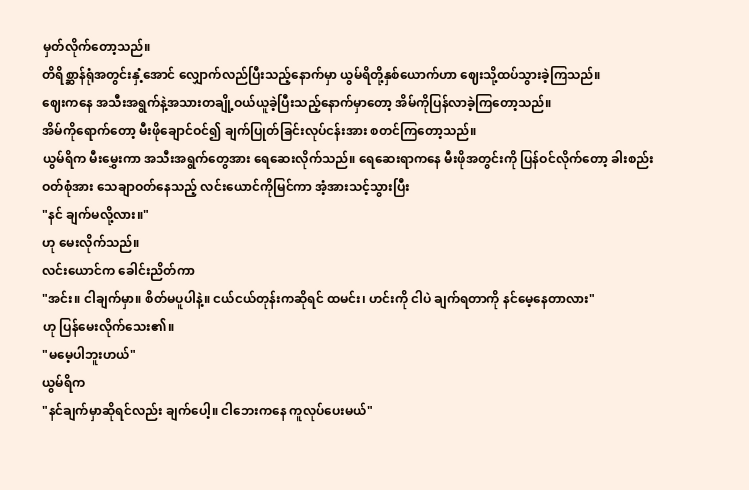မှတ်လိုက်တော့သည်။
တိရိစ္ဆာန်ရုံအတွင်းနှံ့အောင် လျှောက်လည်ပြီးသည့်နောက်မှာ ယွမ်ရိတို့နှစ်ယောက်ဟာ ဈေးသို့ထပ်သွားခဲ့ကြသည်။
ဈေးကနေ အသီးအရွက်နဲ့အသားတချို့ဝယ်ယူခဲ့ပြီးသည့်နောက်မှာတော့ အိမ်ကိုပြန်လာခဲ့ကြတော့သည်။
အိမ်ကိုရောက်တော့ မီးဖိုချောင်ဝင်၍ ချက်ပြုတ်ခြင်းလုပ်ငန်းအား စတင်ကြတော့သည်။
ယွမ်ရိက မီးမွှေးကာ အသီးအရွက်တွေအား ရေဆေးလိုက်သည်။ ရေဆေးရာကနေ မီးဖိုအတွင်းကို ပြန်ဝင်လိုက်တော့ ခါးစည်းဝတ်စုံအား သေချာဝတ်နေသည့် လင်းယောင်ကိုမြင်ကာ အံ့အားသင့်သွားပြီး
"နင် ချက်မလို့လား။"
ဟု မေးလိုက်သည်။
လင်းယောင်က ခေါင်းညိတ်ကာ
"အင်း။ ငါချက်မှာ။ စိတ်မပူပါနဲ့။ ငယ်ငယ်တုန်းကဆိုရင် ထမင်း၊ ဟင်းကို ငါပဲ ချက်ရတာကို နင်မေ့နေတာလား"
ဟု ပြန်မေးလိုက်သေး၏။
"မမေ့ပါဘူးဟယ်"
ယွမ်ရိက
"နင်ချက်မှာဆိုရင်လည်း ချက်ပေါ့။ ငါဘေးကနေ ကူလုပ်ပေးမယ်"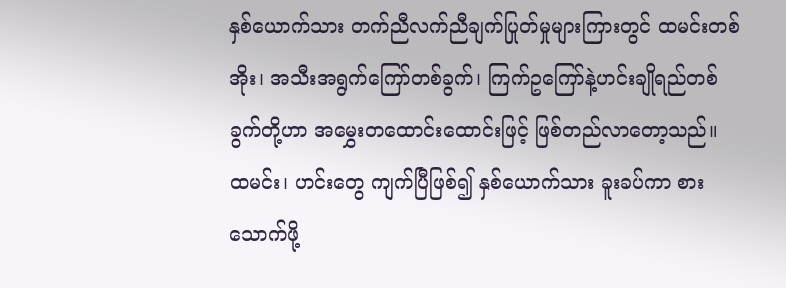နှစ်ယောက်သား တက်ညီလက်ညီချက်ပြုတ်မှုများကြားတွင် ထမင်းတစ်အိုး၊ အသီးအရွက်ကြော်တစ်ခွက်၊ ကြက်ဥကြော်နဲ့ဟင်းချိုရည်တစ်ခွက်တို့ဟာ အမွှေးတထောင်းထောင်းဖြင့် ဖြစ်တည်လာတော့သည်။
ထမင်း၊ ဟင်းတွေ ကျက်ပြီဖြစ်၍ နှစ်ယောက်သား ခူးခပ်ကာ စားသောက်ဖို့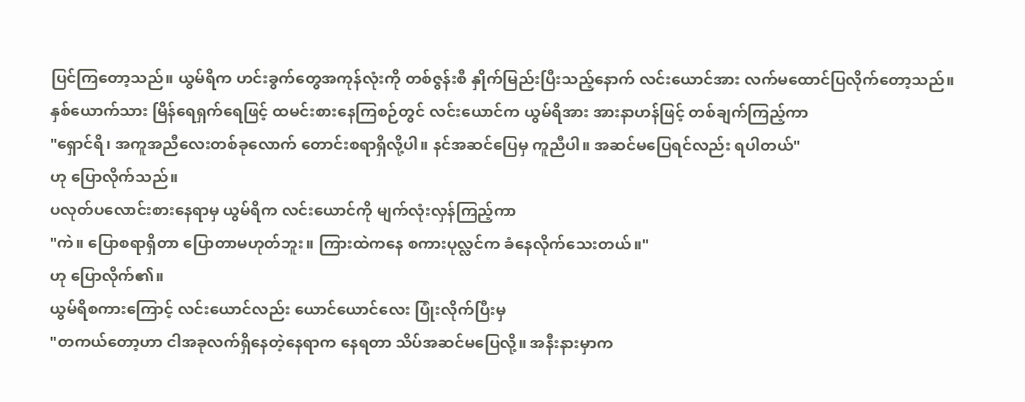ပြင်ကြတော့သည်။ ယွမ်ရိက ဟင်းခွက်တွေအကုန်လုံးကို တစ်ဇွန်းစီ နှိုက်မြည်းပြီးသည့်နောက် လင်းယောင်အား လက်မထောင်ပြလိုက်တော့သည်။
နှစ်ယောက်သား မြိန်ရေရှက်ရေဖြင့် ထမင်းစားနေကြစဉ်တွင် လင်းယောင်က ယွမ်ရိအား အားနာဟန်ဖြင့် တစ်ချက်ကြည့်ကာ
"ရှောင်ရိ၊ အကူအညီလေးတစ်ခုလောက် တောင်းစရာရှိလို့ပါ။ နင်အဆင်ပြေမှ ကူညီပါ။ အဆင်မပြေရင်လည်း ရပါတယ်"
ဟု ပြောလိုက်သည်။
ပလုတ်ပလောင်းစားနေရာမှ ယွမ်ရိက လင်းယောင်ကို မျက်လုံးလှန်ကြည့်ကာ
"ကဲ။ ပြောစရာရှိတာ ပြောတာမဟုတ်ဘူး။ ကြားထဲကနေ စကားပုလ္လင်က ခံနေလိုက်သေးတယ်။"
ဟု ပြောလိုက်၏။
ယွမ်ရိစကားကြောင့် လင်းယောင်လည်း ယောင်ယောင်လေး ပြုံးလိုက်ပြီးမှ
"တကယ်တော့ဟာ ငါအခုလက်ရှိနေတဲ့နေရာက နေရတာ သိပ်အဆင်မပြေလို့။ အနီးနားမှာက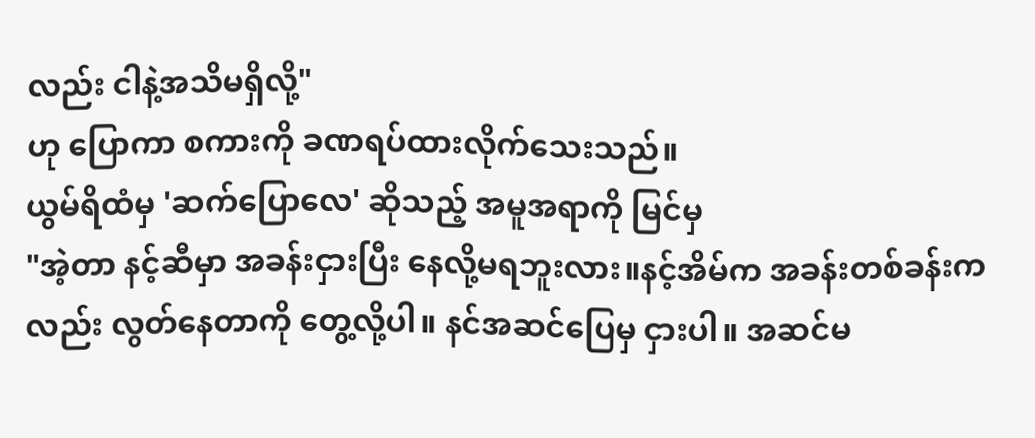လည်း ငါနဲ့အသိမရှိလို့"
ဟု ပြောကာ စကားကို ခဏရပ်ထားလိုက်သေးသည်။
ယွမ်ရိထံမှ 'ဆက်ပြောလေ' ဆိုသည့် အမူအရာကို မြင်မှ
"အဲ့တာ နင့်ဆီမှာ အခန်းငှားပြီး နေလို့မရဘူးလား။နင့်အိမ်က အခန်းတစ်ခန်းကလည်း လွတ်နေတာကို တွေ့လို့ပါ။ နင်အဆင်ပြေမှ ငှားပါ။ အဆင်မ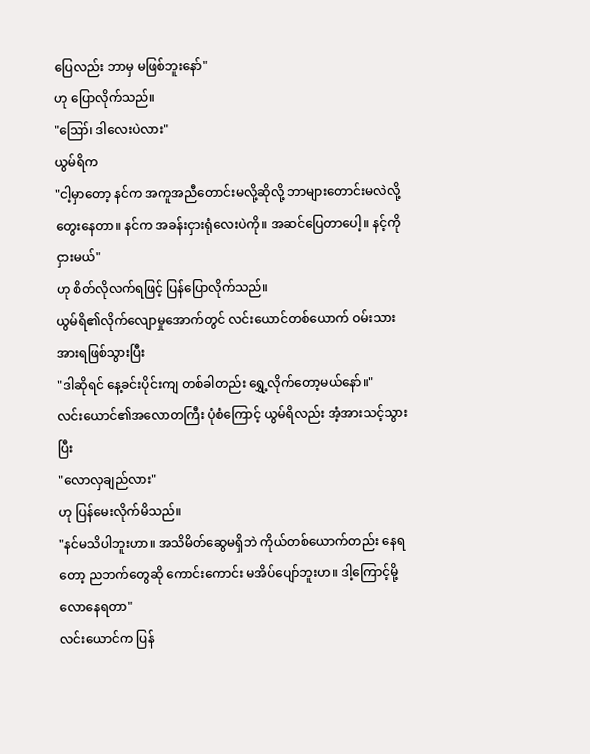ပြေလည်း ဘာမှ မဖြစ်ဘူးနော်"
ဟု ပြောလိုက်သည်။
"ဪ၊ ဒါလေးပဲလား"
ယွမ်ရိက
"ငါ့မှာတော့ နင်က အကူအညီတောင်းမလို့ဆိုလို့ ဘာများတောင်းမလဲလို့ တွေးနေတာ။ နင်က အခန်းငှားရုံလေးပဲကို။ အဆင်ပြေတာပေါ့။ နင့်ကို ငှားမယ်"
ဟု စိတ်လိုလက်ရဖြင့် ပြန်ပြောလိုက်သည်။
ယွမ်ရိ၏လိုက်လျောမှုအောက်တွင် လင်းယောင်တစ်ယောက် ဝမ်းသားအားရဖြစ်သွားပြီး
"ဒါဆိုရင် နေ့ခင်းပိုင်းကျ တစ်ခါတည်း ရွှေ့လိုက်တော့မယ်နော်။"
လင်းယောင်၏အလောတကြီး ပုံစံကြောင့် ယွမ်ရိလည်း အံ့အားသင့်သွားပြီး
"လောလှချည်လား"
ဟု ပြန်မေးလိုက်မိသည်။
"နင်မသိပါဘူးဟာ။ အသိမိတ်ဆွေမရှိဘဲ ကိုယ်တစ်ယောက်တည်း နေရတော့ ညဘက်တွေဆို ကောင်းကောင်း မအိပ်ပျော်ဘူးဟ။ ဒါ့ကြောင့်မို့ လောနေရတာ"
လင်းယောင်က ပြန်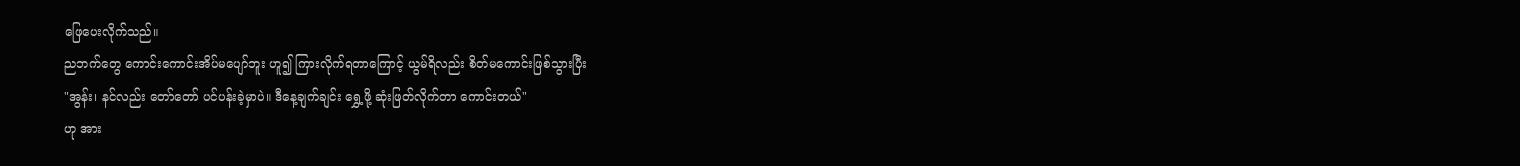ဖြေပေးလိုက်သည်။
ညဘက်တွေ ကောင်းကောင်းအိပ်မပျော်ဘူး ဟူ၍ ကြားလိုက်ရတာကြောင့် ယွမ်ရိလည်း စိတ်မကောင်းဖြစ်သွားပြီး
"အွန်း၊ နင်လည်း တော်တော် ပင်ပန်းခဲ့မှာပဲ။ ဒီနေ့ချက်ချင်း ရွှေ့ဖို့ ဆုံးဖြတ်လိုက်တာ ကောင်းတယ်"
ဟု အား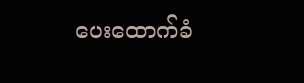ပေးထောက်ခံ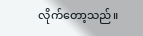လိုက်တော့သည်။